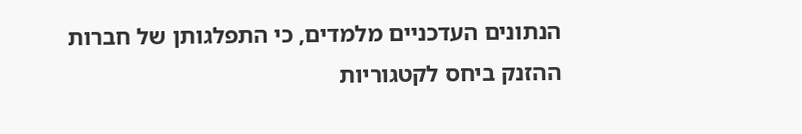הנתונים העדכניים מלמדים, כי התפלגותן של חברות ההזנק ביחס לקטגוריות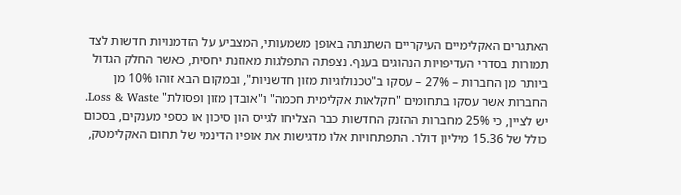האתגרים האקלימיים העיקריים השתנתה באופן משמעותי, המצביע על הזדמנויות חדשות לצד תמורות בסדרי העדיפויות הנהוגים בענף. נצפתה התפלגות מאוזנת יחסית, כאשר החלק הגדול ביותר מן החברות – 27% – עסקו ב"טכנולוגיות מזון חדשניות", ובמקום הבא זוהו 10% מן החברות אשר עסקו בתחומים "חקלאות אקלימית חכמה" ו"אובדן מזון ופסולת" Loss & Waste. יש לציין, כי 25% מחברות ההזנק החדשות כבר הצליחו לגייס הון סיכון או כספי מענקים, בסכום כולל של 15.36 מיליון דולר. התפתחויות אלו מדגישות את אופיו הדינמי של תחום האקלימטק,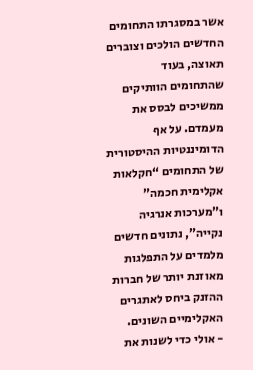אשר במסגרתו התחומים החדשים הולכים וצוברים תאוצה, בעוד שהתחומים הוותיקים ממשיכים לבסס את מעמדם. על אף הדומיננטיות ההיסטורית של התחומים “חקלאות אקלימית חכמה” ו”מערכות אנרגיה נקייה”, נתונים חדשים מלמדים על התפלגות מאוזנת יותר של חברות ההזנק ביחס לאתגרים האקלימיים השונים.
- אולי כדי לשנות את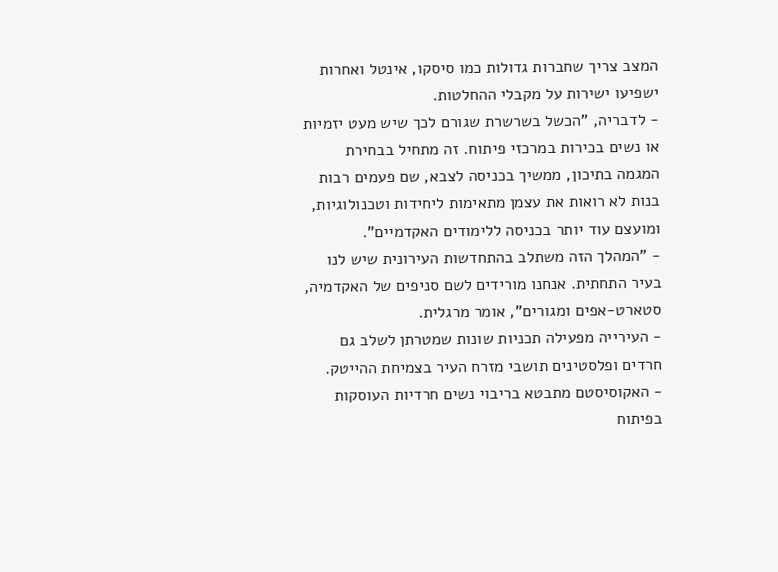המצב צריך שחברות גדולות כמו סיסקו, אינטל ואחרות ישפיעו ישירות על מקבלי ההחלטות.
- לדבריה, "הכשל בשרשרת שגורם לכך שיש מעט יזמיות או נשים בכירות במרכזי פיתוח. זה מתחיל בבחירת המגמה בתיכון, ממשיך בכניסה לצבא, שם פעמים רבות בנות לא רואות את עצמן מתאימות ליחידות וטכנולוגיות, ומועצם עוד יותר בכניסה ללימודים האקדמיים".
- "המהלך הזה משתלב בהתחדשות העירונית שיש לנו בעיר התחתית. אנחנו מורידים לשם סניפים של האקדמיה, סטארט-אפים ומגורים", אומר מרגלית.
- העירייה מפעילה תכניות שונות שמטרתן לשלב גם חרדים ופלסטינים תושבי מזרח העיר בצמיחת ההייטק.
- האקוסיסטם מתבטא בריבוי נשים חרדיות העוסקות בפיתוח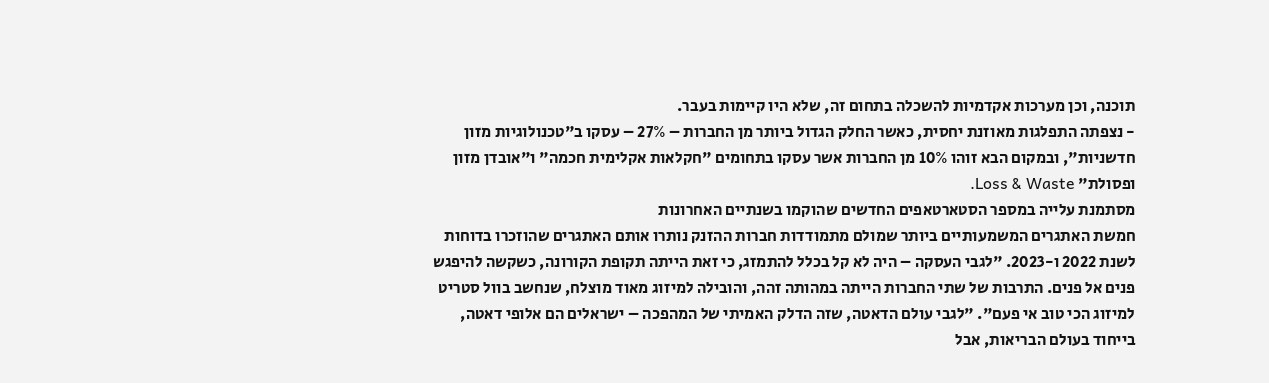תוכנה, וכן מערכות אקדמיות להשכלה בתחום זה, שלא היו קיימות בעבר.
- נצפתה התפלגות מאוזנת יחסית, כאשר החלק הגדול ביותר מן החברות – 27% – עסקו ב"טכנולוגיות מזון חדשניות", ובמקום הבא זוהו 10% מן החברות אשר עסקו בתחומים "חקלאות אקלימית חכמה" ו"אובדן מזון ופסולת" Loss & Waste.
מסתמנת עלייה במספר הסטארטאפים החדשים שהוקמו בשנתיים האחרונות
חמשת האתגרים המשמעותיים ביותר שמולם מתמודדות חברות ההזנק נותרו אותם האתגרים שהוזכרו בדוחות לשנת 2022 ו-2023. "לגבי העסקה – היה לא קל בכלל להתמזג, כי זאת הייתה תקופת הקורונה, כשקשה להיפגש פנים אל פנים. התרבות של שתי החברות הייתה במהותה זהה, והובילה למיזוג מאוד מוצלח, שנחשב בוול סטריט למיזוג הכי טוב אי פעם". "לגבי עולם הדאטה, שזה הדלק האמיתי של המהפכה – ישראלים הם אלופי דאטה, בייחוד בעולם הבריאות, אבל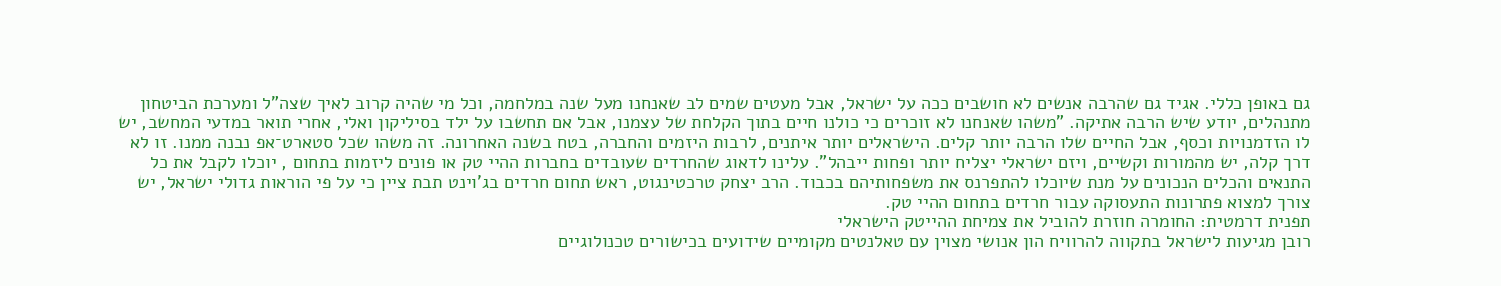גם באופן כללי. אגיד גם שהרבה אנשים לא חושבים ככה על ישראל, אבל מעטים שמים לב שאנחנו מעל שנה במלחמה, וכל מי שהיה קרוב לאיך שצה"ל ומערכת הביטחון מתנהלים, יודע שיש הרבה אתיקה. "משהו שאנחנו לא זוכרים כי כולנו חיים בתוך הקלחת של עצמנו, אבל אם תחשבו על ילד בסיליקון ואלי, אחרי תואר במדעי המחשב, יש לו הזדמנויות וכסף, אבל החיים שלו הרבה יותר קלים. הישראלים יותר איתנים, לרבות היזמים והחברה, בטח בשנה האחרונה. זה משהו שכל סטארט־אפ נבנה ממנו. זו לא דרך קלה, יש מהמורות וקשיים, ויזם ישראלי יצליח יותר ופחות ייבהל". עלינו לדאוג שהחרדים שעובדים בחברות ההיי טק או פונים ליזמות בתחום , יוכלו לקבל את כל התנאים והכלים הנכונים על מנת שיוכלו להתפרנס את משפחותיהם בכבוד. הרב יצחק טרכטינגוט, ראש תחום חרדים בג’וינט תבת ציין כי על פי הוראות גדולי ישראל, יש צורך למצוא פתרונות התעסוקה עבור חרדים בתחום ההיי טק.
תפנית דרמטית: החומרה חוזרת להוביל את צמיחת ההייטק הישראלי
רובן מגיעות לישראל בתקווה להרוויח הון אנושי מצוין עם טאלנטים מקומיים שידועים בכישורים טכנולוגיים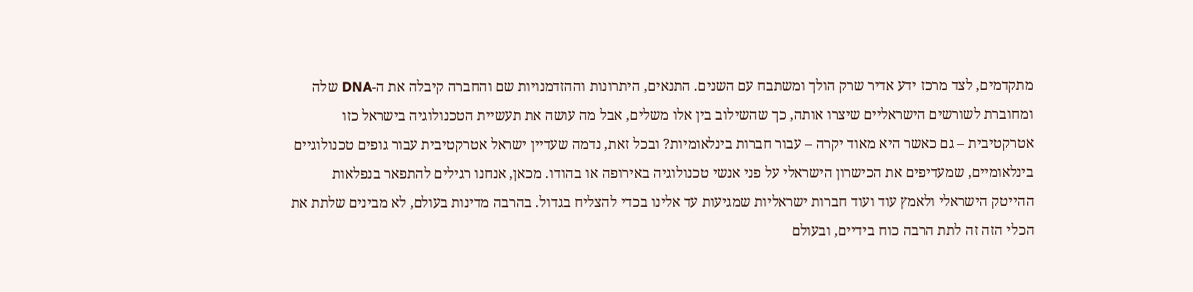מתקדמים, לצד מרכז ידע אדיר שרק הולך ומשתבח עם השנים. התנאים, היתרונות וההזדמנויות שם והחברה קיבלה את ה-DNA שלה ומחוברת לשורשים הישראליים שיצרו אותה, כך שהשילוב בין אלו משלים, אבל מה עושה את תעשיית הטכנולוגיה בישראל כזו אטרקטיבית – גם כאשר היא מאוד יקרה – עבור חברות בינלאומיות? ובכל זאת, נדמה שעדיין ישראל אטרקטיבית עבור גופים טכנולוגיים בינלאומיים, שמעדיפים את הכישרון הישראלי על פני אנשי טכנולוגיה באירופה או בהודו. מכאן, אנחנו רגילים להתפאר בנפלאות ההייטק הישראלי ולאמץ עוד ועוד חברות ישראליות שמגיעות עד אלינו בכדי להצליח בגדול. בהרבה מדינות בעולם, לא מבינים שלתת את הכלי הזה זה לתת הרבה כוח בידיים, ובעולם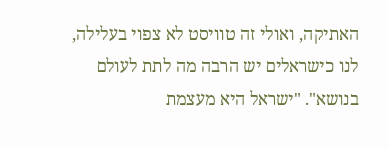האתיקה, ואולי זה טוויסט לא צפוי בעלילה, לנו כישראלים יש הרבה מה לתת לעולם בנושא". "ישראל היא מעצמת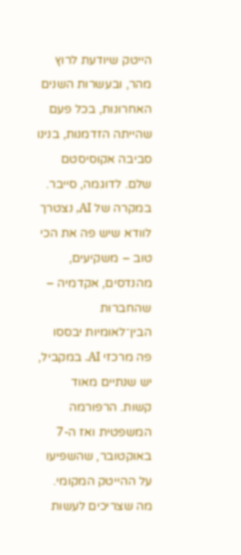הייטק שיודעת לרוץ מהר, ובעשרות השנים האחרונות, בכל פעם שהייתה הזדמנות, בנינו סביבה אקוסיסטם שלם. לדוגמה, סייבר. במקרה של AI, נצטרך לוודא שיש פה את הכי טוב – משקיעים, מהנדסים, אקדמיה – שהחברות הבין־לאומיות יבססו פה מרכזי AI. במקביל, יש שנתיים מאוד קשות. הרפורמה המשפטית ואז ה-7 באוקטובר, שהשפיעו על ההייטק המקומי. מה שצריכים לעשות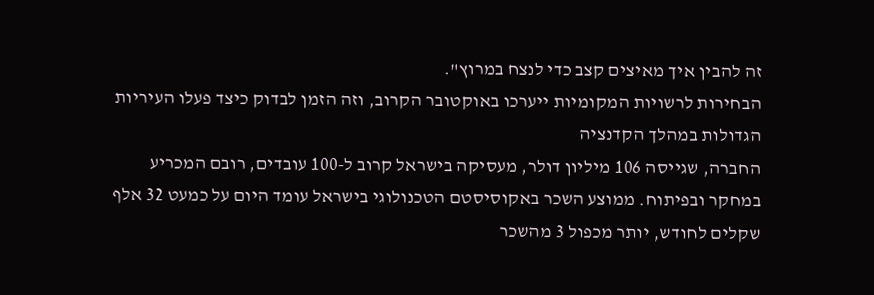זה להבין איך מאיצים קצב כדי לנצח במרוץ".
הבחירות לרשויות המקומיות ייערכו באוקטובר הקרוב, וזה הזמן לבדוק כיצד פעלו העיריות הגדולות במהלך הקדנציה
החברה, שגייסה 106 מיליון דולר, מעסיקה בישראל קרוב ל-100 עובדים, רובם המכריע במחקר ובפיתוח. ממוצע השכר באקוסיסטם הטכנולוגי בישראל עומד היום על כמעט 32 אלף שקלים לחודש, יותר מכפול 3 מהשכר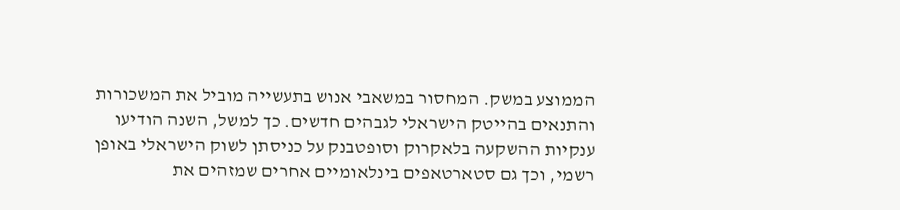הממוצע במשק. המחסור במשאבי אנוש בתעשייה מוביל את המשכורות והתנאים בהייטק הישראלי לגבהים חדשים. כך למשל, השנה הודיעו ענקיות ההשקעה בלאקרוק וסופטבנק על כניסתן לשוק הישראלי באופן רשמי, וכך גם סטארטאפים בינלאומיים אחרים שמזהים את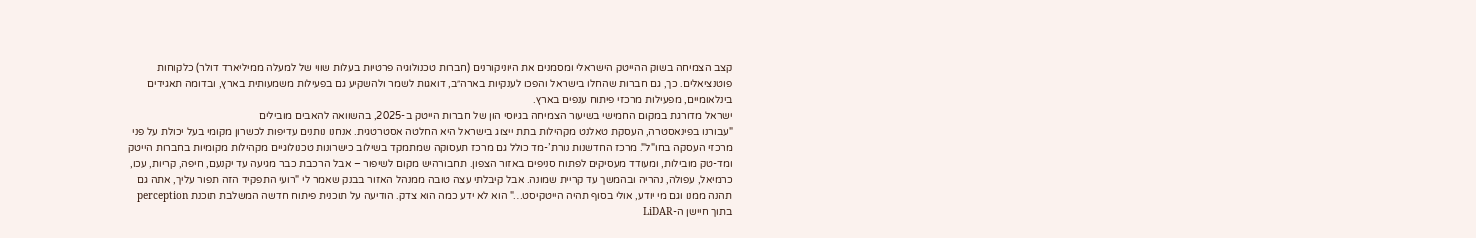קצב הצמיחה בשוק ההייטק הישראלי ומסמנים את היוניקורנים (חברות טכנולוגיה פרטיות בעלות שווי של למעלה ממיליארד דולר) כלקוחות פוטנציאלים. כך, גם חברות שהחלו בישראל והפכו לענקיות בארה״ב, דואגות לשמר ולהשקיע גם בפעילות משמעותית בארץ, ובדומה תאגידים בינלאומיים, מפעילות מרכזי פיתוח ענפים בארץ.
ישראל מדורגת במקום החמישי בשיעור הצמיחה בגיוסי הון של חברות הייטק ב-2025, בהשוואה להאבים מובילים
"עבורנו בפינאסטרה, העסקת טאלנט מקהילות בתת ייצוג בישראל היא החלטה אסטרטגית. אנחנו נותנים עדיפות לכשרון מקומי בעל יכולת על פני מרכזי העסקה בחו"ל". מרכז החדשנות נורת’-מד כולל גם מרכז תעסוקה שמתמקד בשילוב כישרונות טכנולוגיים מקהילות מקומיות בחברות הייטק ומד-טק מובילות, ומעודד מעסיקים לפתוח סניפים באזור הצפון. תחבורהיש מקום לשיפור – אבל הרכבת כבר מגיעה עד יקנעם, חיפה, קריות, עכו, כרמיאל, עפולה, נהריה ובהמשך עד קריית שמונה. אבל קיבלתי עצה טובה ממנהל האזור בבנק שאמר לי "רועי התפקיד הזה תפור עליך, אתה גם תהנה ממנו וגם מי יודע, אולי בסוף תהיה הייטקיסט…" הוא לא ידע כמה הוא צדק. הודיעה על תוכנית פיתוח חדשה המשלבת תוכנת perception בתוך חיישן ה-LiDAR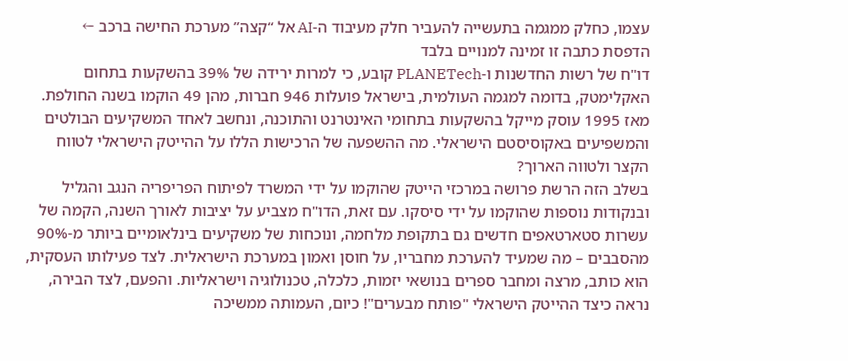עצמו, כחלק ממגמה בתעשייה להעביר חלק מעיבוד ה-AI אל “קצה” מערכת החישה ברכב ←
הדפסת כתבה זו זמינה למנויים בלבד
דו"ח של רשות החדשנות ו-PLANETech קובע, כי למרות ירידה של 39% בהשקעות בתחום האקלימטק, בדומה למגמה העולמית, בישראל פועלות 946 חברות, מהן 49 הוקמו בשנה החולפת. מאז 1995 עוסק מייקל בהשקעות בתחומי האינטרנט והתוכנה, ונחשב לאחד המשקיעים הבולטים והמשפיעים באקוסיסטם הישראלי. מה ההשפעה של הרכישות הללו על ההייטק הישראלי לטווח הקצר ולטווה הארוך?
בשלב הזה הרשת פרושה במרכזי הייטק שהוקמו על ידי המשרד לפיתוח הפריפריה הנגב והגליל ובנקודות נוספות שהוקמו על ידי סיסקו. עם זאת, הדו"ח מצביע על יציבות לאורך השנה, הקמה של עשרות סטארטאפים חדשים גם בתקופת מלחמה, ונוכחות של משקיעים בינלאומיים ביותר מ-90% מהסבבים – מה שמעיד להערכת מחבריו, על חוסן ואמון במערכת הישראלית. לצד פעילותו העסקית, הוא כותב, מרצה ומחבר ספרים בנושאי יזמות, כלכלה, טכנולוגיה וישראליות. והפעם, לצד הבירה, נראה כיצד ההייטק הישראלי "פותח מבערים"! כיום, העמותה ממשיכה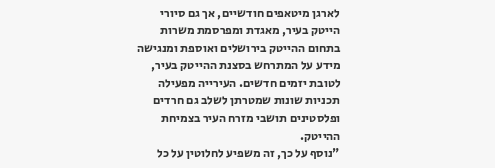לארגן מיטאפים חודשיים, אך גם סיורי הייטק בעיר, מאגדת ומפרסמת משרות בתחום ההייטק בירושלים ואוספת ומנגישה מידע על המתרחש בסצנת ההייטק בעיר, לטובת יזמים חדשים. העירייה מפעילה תכניות שונות שמטרתן לשלב גם חרדים ופלסטינים תושבי מזרח העיר בצמיחת ההייטק.
"נוסף על כך, זה משפיע לחלוטין על כל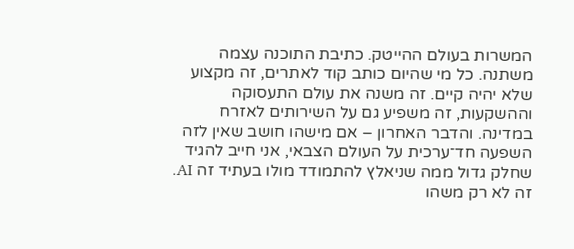המשרות בעולם ההייטק. כתיבת התוכנה עצמה משתנה. כל מי שהיום כותב קוד לאתרים, זה מקצוע שלא יהיה קיים. זה משנה את עולם התעסוקה וההשקעות, זה משפיע גם על השירותים לאזרח במדינה. והדבר האחרון – אם מישהו חושב שאין לזה השפעה חד־ערכית על העולם הצבאי, אני חייב להגיד שחלק גדול ממה שניאלץ להתמודד מולו בעתיד זה AI. זה לא רק משהו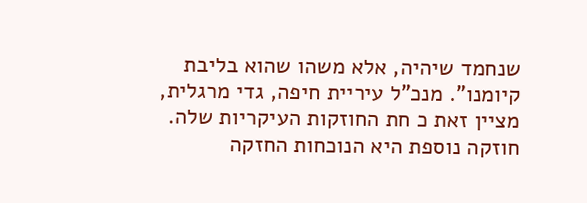שנחמד שיהיה, אלא משהו שהוא בליבת קיומנו". מנכ"ל עיריית חיפה, גדי מרגלית, מציין זאת כ חת החוזקות העיקריות שלה. חוזקה נוספת היא הנוכחות החזקה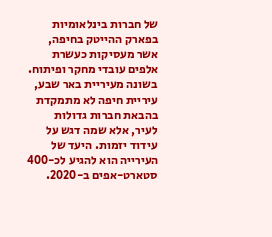של חברות בינלאומיות בפארק ההייטק בחיפה, אשר מעסיקות כעשרת אלפים עובדי מחקר ופיתוח. בשונה מעיריית באר שבע, עיריית חיפה לא מתמקדת בהבאת חברות גדולות לעיר, אלא שמה דגש על עידוד יזמות. היעד של העירייה הוא להגיע לכ-400 סטארט-אפים ב-2020.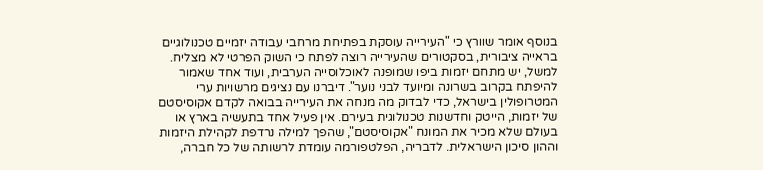בנוסף אומר שוורץ כי "העירייה עוסקת בפתיחת מרחבי עבודה יזמיים טכנולוגיים בראייה ציבורית, בסקטורים שהעירייה רוצה לפתח כי השוק הפרטי לא מצליח. למשל, יש מתחם יזמות ביפו שמופנה לאוכלוסייה הערבית, ועוד אחד שאמור להיפתח בקרוב בשרונה ומיועד לבני נוער". דיברנו עם נציגים מרשויות ערי המטרופולין בישראל, כדי לבדוק מה מנחה את העירייה בבואה לקדם אקוסיסטם של יזמות, הייטק וחדשנות טכנולוגית בעירם. אין פעיל אחד בתעשיה בארץ או בעולם שלא מכיר את המונח "אקוסיסטם", שהפך למילה נרדפת לקהילת היזמות וההון סיכון הישראלית. לדבריה, הפלטפורמה עומדת לרשותה של כל חברה,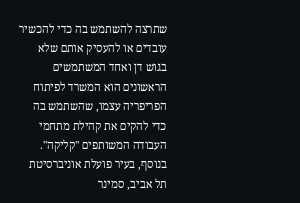שתרצה להשתמש בה כדי להכשיר עובדים או להעסיק אותם שלא בגוש דן ואחד המשתמשים הראשונים הוא המשרד לפיתוח הפריפריה עצמו, שהשתמש בה כדי להקים את קהילת מתחמי העבודה המשותפים "קליקה".
בנוסף, בעיר פועלת אוניברסיטת תל אביב, סמינר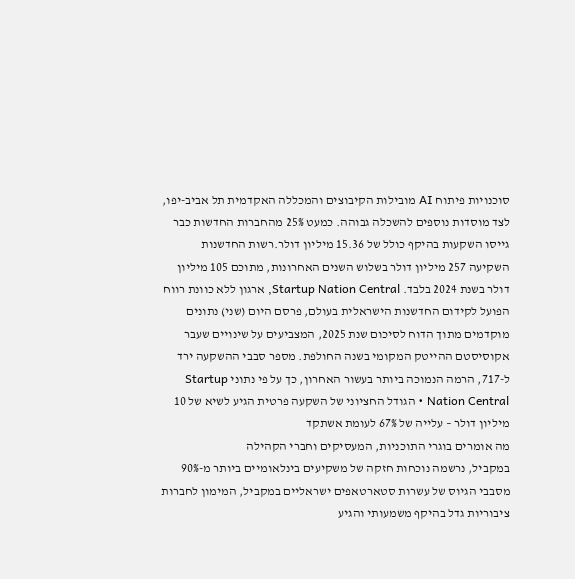סוכנויות פיתוח AI מובילות הקיבוצים והמכללה האקדמית תל אביב-יפו, לצד מוסדות נוספים להשכלה גבוהה. כמעט 25% מהחברות החדשות כבר גייסו השקעות בהיקף כולל של 15.36 מיליון דולר.רשות החדשנות השקיעה 257 מיליון דולר בשלוש השנים האחרונות, מתוכם 105 מיליון דולר בשנת 2024 בלבד. Startup Nation Central, ארגון ללא כוונת רווח הפועל לקידום החדשנות הישראלית בעולם, פרסם היום (שני) נתונים מוקדמים מתוך הדוח לסיכום שנת 2025, המצביעים על שינויים שעבר אקוסיסטם ההייטק המקומי בשנה החולפת. מספר סבבי ההשקעה ירד ל-717, הרמה הנמוכה ביותר בעשור האחרון, כך על פי נתוני Startup Nation Central • הגודל החציוני של השקעה פרטית הגיע לשיא של 10 מיליון דולר – עלייה של 67% לעומת אשתקד
מה אומרים בוגרי התוכניות, המעסיקים וחברי הקהילה
במקביל, נרשמה נוכחות חזקה של משקיעים בינלאומיים ביותר מ-90% מסבבי הגיוס של עשרות סטארטאפים ישראליים במקביל, המימון לחברות ציבוריות גדל בהיקף משמעותי והגיע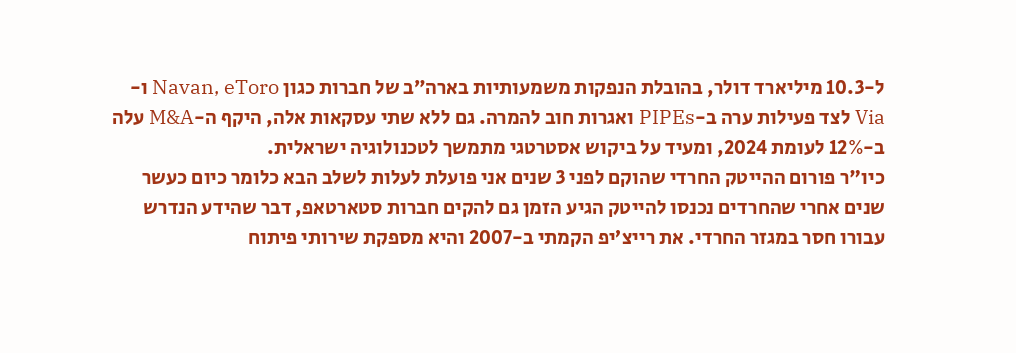ל-10.3 מיליארד דולר, בהובלת הנפקות משמעותיות בארה״ב של חברות כגון Navan, eToro ו-Via לצד פעילות ערה ב-PIPEs ואגרות חוב להמרה. גם ללא שתי עסקאות אלה, היקף ה-M&A עלה ב-12% לעומת 2024, ומעיד על ביקוש אסטרטגי מתמשך לטכנולוגיה ישראלית.
כיו"ר פורום ההייטק החרדי שהוקם לפני 3 שנים אני פועלת לעלות לשלב הבא כלומר כיום כעשר שנים אחרי שהחרדים נכנסו להייטק הגיע הזמן גם להקים חברות סטארטאפ, דבר שהידע הנדרש עבורו חסר במגזר החרדי. את רייצ’יפ הקמתי ב-2007 והיא מספקת שירותי פיתוח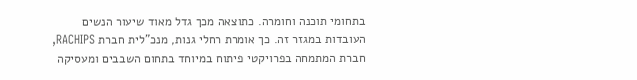בתחומי תוכנה וחומרה. כתוצאה מכך גדל מאוד שיעור הנשים העובדות במגזר זה. כך אומרת רחלי גנות, מנכ"לית חברת RACHIPS, חברת המתמחה בפרויקטי פיתוח במיוחד בתחום השבבים ומעסיקה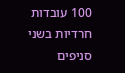100 עובדות חרדיות בשני סניפים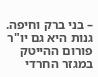– בני ברק וחיפה. גנות היא גם יו"ר פורום ההייטק במגזר החרדי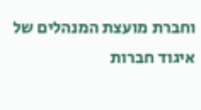וחברת מועצת המנהלים של איגוד חברות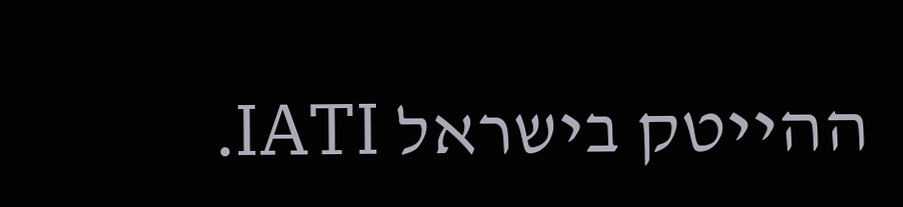ההייטק בישראל IATI.